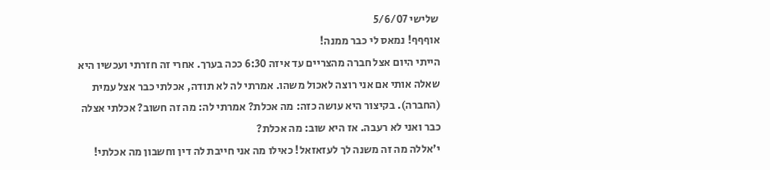שלישי 5/6/07
אוףףף! נמאס לי כבר ממנה!
הייתי היום אצל חברה מהצריים עד איזה 6:30 ככה בערך. אחרי זה חזרתי ועכשיו היא שאלה אותי אם אני רוצה לאכול משהו. אמרתי לה לא תודה, אכלתי כבר אצל עמית (החברה). בקיצור היא עושה כזה: מה אכלת? אמרתי לה: מה זה חשוב? אכלתי אצלה כבר ואני לא רעבה. אז היא שוב: מה אכלת?
י'אללה מה זה משנה לך לעזאזאל! כאילו מה אני חייבת לה דין וחשבון מה אכלתי!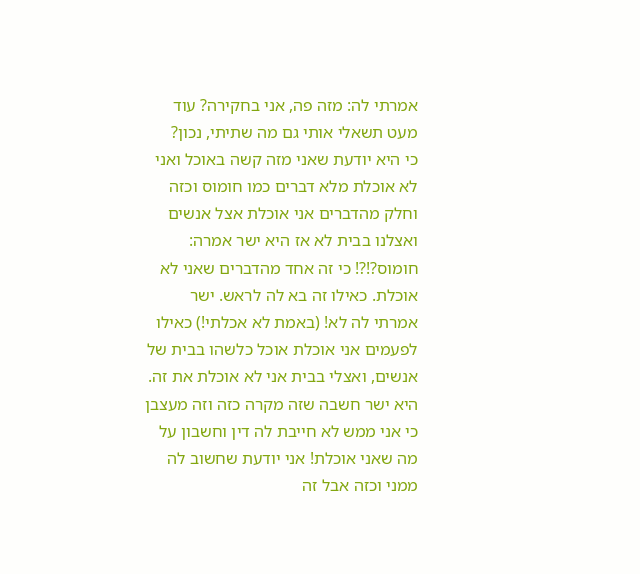אמרתי לה: מזה פה, אני בחקירה? עוד מעט תשאלי אותי גם מה שתיתי, נכון?
כי היא יודעת שאני מזה קשה באוכל ואני לא אוכלת מלא דברים כמו חומוס וכזה וחלק מהדברים אני אוכלת אצל אנשים ואצלנו בבית לא אז היא ישר אמרה: חומוס?!?! כי זה אחד מהדברים שאני לא אוכלת. כאילו זה בא לה לראש. ישר אמרתי לה לא! (באמת לא אכלתי!) כאילו לפעמים אני אוכלת אוכל כלשהו בבית של אנשים, ואצלי בבית אני לא אוכלת את זה. היא ישר חשבה שזה מקרה כזה וזה מעצבן כי אני ממש לא חייבת לה דין וחשבון על מה שאני אוכלת! אני יודעת שחשוב לה ממני וכזה אבל זה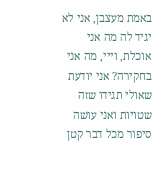באמת מעצבן, אני לא יגיד לה מה אני אוכלת, וייי, מה אני בחקירה? אני יודעת שאולי תגידו שזה שטויות ואני עושה סיפור מכל דבר קטן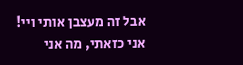אבל זה מעצבן אותי ויי!
אני כזאתי, מה אני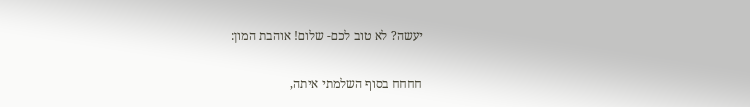יעשה? לא טוב לכם- שלום! אוהבת המון:

חחחח בסוף השלמתי איתה,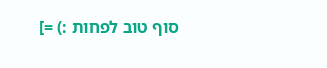סוף טוב לפחות :) =]